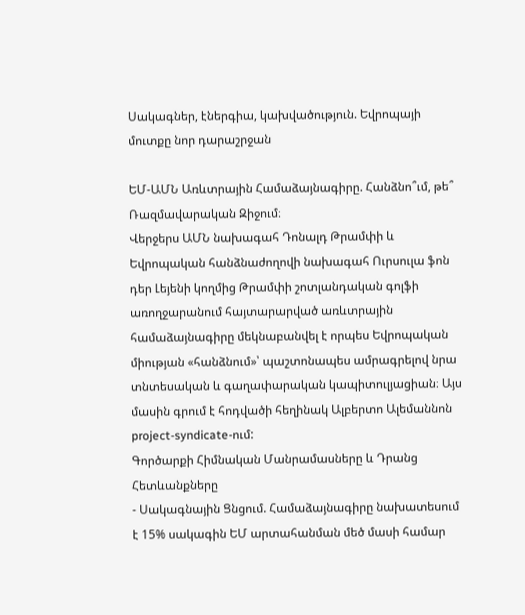Սակագներ, էներգիա, կախվածություն. Եվրոպայի մուտքը նոր դարաշրջան

ԵՄ-ԱՄՆ Առևտրային Համաձայնագիրը. Հանձնո՞ւմ, թե՞ Ռազմավարական Զիջում։
Վերջերս ԱՄՆ նախագահ Դոնալդ Թրամփի և Եվրոպական հանձնաժողովի նախագահ Ուրսուլա ֆոն դեր Լեյենի կողմից Թրամփի շոտլանդական գոլֆի առողջարանում հայտարարված առևտրային համաձայնագիրը մեկնաբանվել է որպես Եվրոպական միության «հանձնում»՝ պաշտոնապես ամրագրելով նրա տնտեսական և գաղափարական կապիտուլյացիան։ Այս մասին գրում է հոդվածի հեղինակ Ալբերտո Ալեմաննոն project-syndicate-ում:
Գործարքի Հիմնական Մանրամասները և Դրանց Հետևանքները
- Սակագնային Ցնցում. Համաձայնագիրը նախատեսում է 15% սակագին ԵՄ արտահանման մեծ մասի համար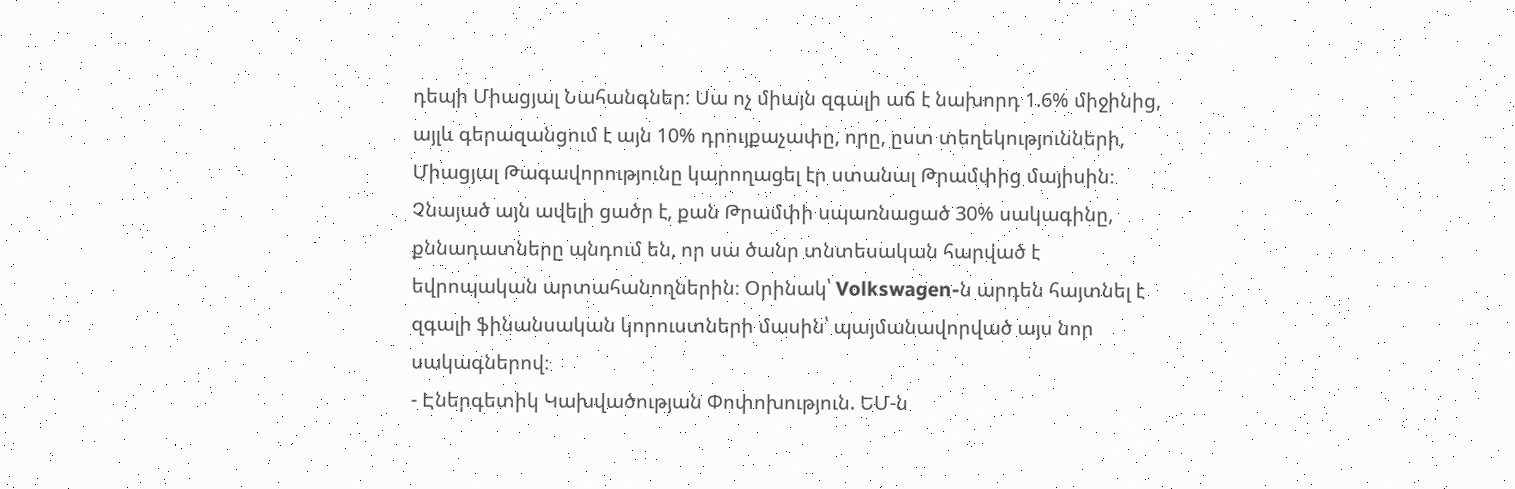դեպի Միացյալ Նահանգներ։ Սա ոչ միայն զգալի աճ է նախորդ 1.6% միջինից, այլև գերազանցում է այն 10% դրույքաչափը, որը, ըստ տեղեկությունների, Միացյալ Թագավորությունը կարողացել էր ստանալ Թրամփից մայիսին։ Չնայած այն ավելի ցածր է, քան Թրամփի սպառնացած 30% սակագինը, քննադատները պնդում են, որ սա ծանր տնտեսական հարված է եվրոպական արտահանողներին։ Օրինակ՝ Volkswagen-ն արդեն հայտնել է զգալի ֆինանսական կորուստների մասին՝ պայմանավորված այս նոր սակագներով։
- Էներգետիկ Կախվածության Փոփոխություն. ԵՄ-ն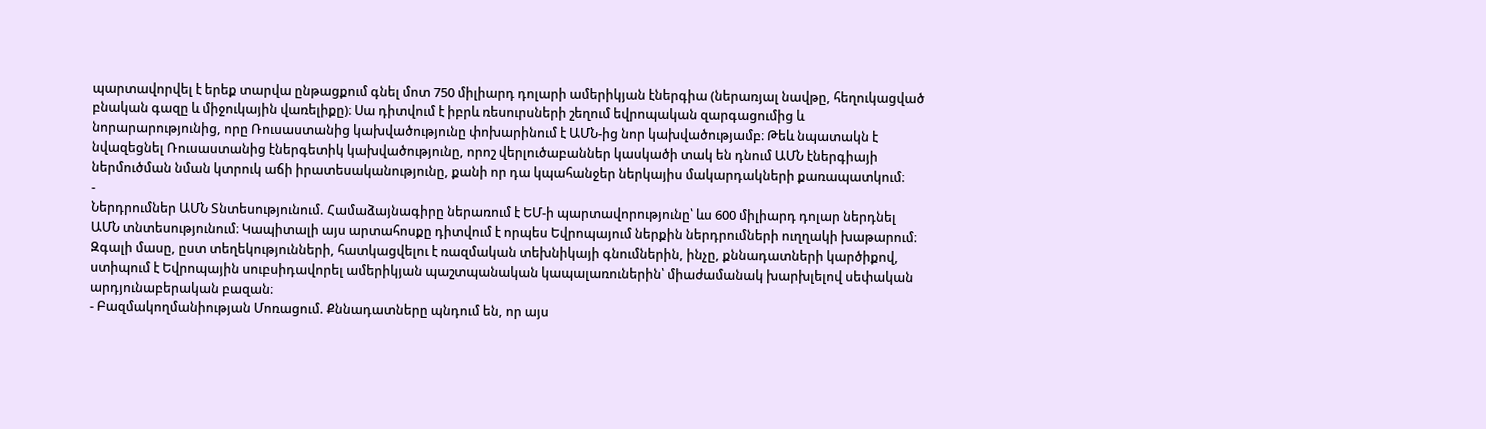պարտավորվել է երեք տարվա ընթացքում գնել մոտ 750 միլիարդ դոլարի ամերիկյան էներգիա (ներառյալ նավթը, հեղուկացված բնական գազը և միջուկային վառելիքը)։ Սա դիտվում է իբրև ռեսուրսների շեղում եվրոպական զարգացումից և նորարարությունից, որը Ռուսաստանից կախվածությունը փոխարինում է ԱՄՆ-ից նոր կախվածությամբ։ Թեև նպատակն է նվազեցնել Ռուսաստանից էներգետիկ կախվածությունը, որոշ վերլուծաբաններ կասկածի տակ են դնում ԱՄՆ էներգիայի ներմուծման նման կտրուկ աճի իրատեսականությունը, քանի որ դա կպահանջեր ներկայիս մակարդակների քառապատկում։
-
Ներդրումներ ԱՄՆ Տնտեսությունում. Համաձայնագիրը ներառում է ԵՄ-ի պարտավորությունը՝ ևս 600 միլիարդ դոլար ներդնել ԱՄՆ տնտեսությունում։ Կապիտալի այս արտահոսքը դիտվում է որպես Եվրոպայում ներքին ներդրումների ուղղակի խաթարում։ Զգալի մասը, ըստ տեղեկությունների, հատկացվելու է ռազմական տեխնիկայի գնումներին, ինչը, քննադատների կարծիքով, ստիպում է Եվրոպային սուբսիդավորել ամերիկյան պաշտպանական կապալառուներին՝ միաժամանակ խարխլելով սեփական արդյունաբերական բազան։
- Բազմակողմանիության Մոռացում. Քննադատները պնդում են, որ այս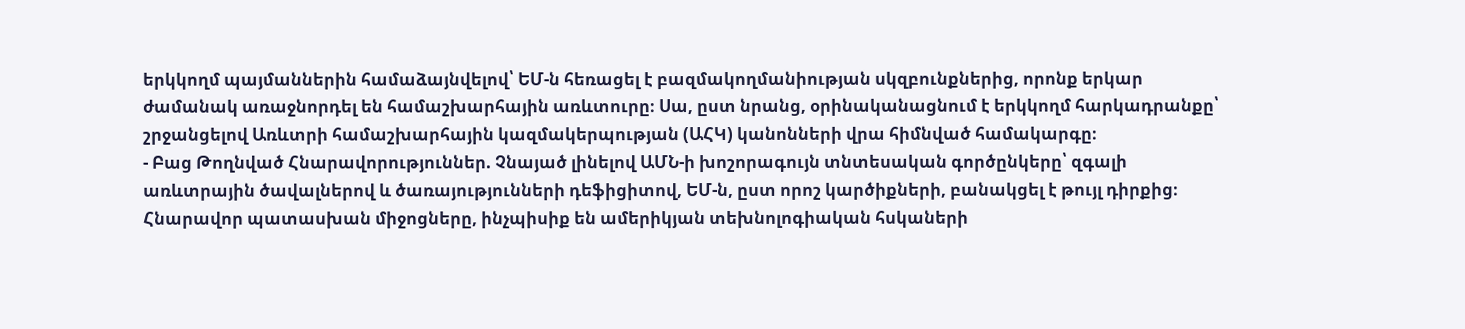երկկողմ պայմաններին համաձայնվելով՝ ԵՄ-ն հեռացել է բազմակողմանիության սկզբունքներից, որոնք երկար ժամանակ առաջնորդել են համաշխարհային առևտուրը։ Սա, ըստ նրանց, օրինականացնում է երկկողմ հարկադրանքը՝ շրջանցելով Առևտրի համաշխարհային կազմակերպության (ԱՀԿ) կանոնների վրա հիմնված համակարգը։
- Բաց Թողնված Հնարավորություններ. Չնայած լինելով ԱՄՆ-ի խոշորագույն տնտեսական գործընկերը՝ զգալի առևտրային ծավալներով և ծառայությունների դեֆիցիտով, ԵՄ-ն, ըստ որոշ կարծիքների, բանակցել է թույլ դիրքից։ Հնարավոր պատասխան միջոցները, ինչպիսիք են ամերիկյան տեխնոլոգիական հսկաների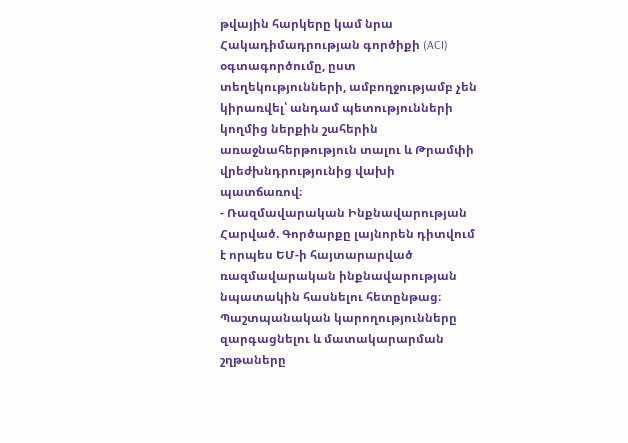թվային հարկերը կամ նրա Հակադիմադրության գործիքի (ACI) օգտագործումը, ըստ տեղեկությունների, ամբողջությամբ չեն կիրառվել՝ անդամ պետությունների կողմից ներքին շահերին առաջնահերթություն տալու և Թրամփի վրեժխնդրությունից վախի պատճառով։
- Ռազմավարական Ինքնավարության Հարված. Գործարքը լայնորեն դիտվում է որպես ԵՄ-ի հայտարարված ռազմավարական ինքնավարության նպատակին հասնելու հետընթաց։ Պաշտպանական կարողությունները զարգացնելու և մատակարարման շղթաները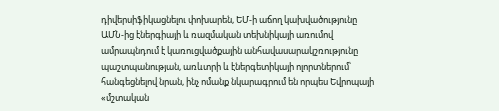դիվերսիֆիկացնելու փոխարեն, ԵՄ-ի աճող կախվածությունը ԱՄՆ-ից էներգիայի և ռազմական տեխնիկայի առումով ամրապնդում է կառուցվածքային անհավասարակշռությունը պաշտպանության, առևտրի և էներգետիկայի ոլորտներում՝ հանգեցնելով նրան, ինչ ոմանք նկարագրում են որպես Եվրոպայի «մշտական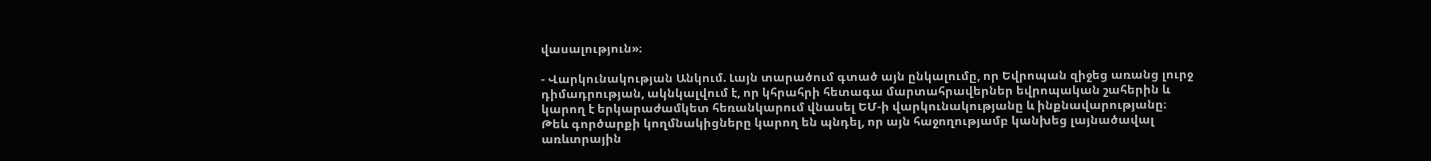վասալություն»։

- Վարկունակության Անկում. Լայն տարածում գտած այն ընկալումը, որ Եվրոպան զիջեց առանց լուրջ դիմադրության, ակնկալվում է, որ կհրահրի հետագա մարտահրավերներ եվրոպական շահերին և կարող է երկարաժամկետ հեռանկարում վնասել ԵՄ-ի վարկունակությանը և ինքնավարությանը։
Թեև գործարքի կողմնակիցները կարող են պնդել, որ այն հաջողությամբ կանխեց լայնածավալ առևտրային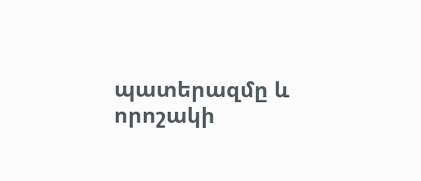պատերազմը և որոշակի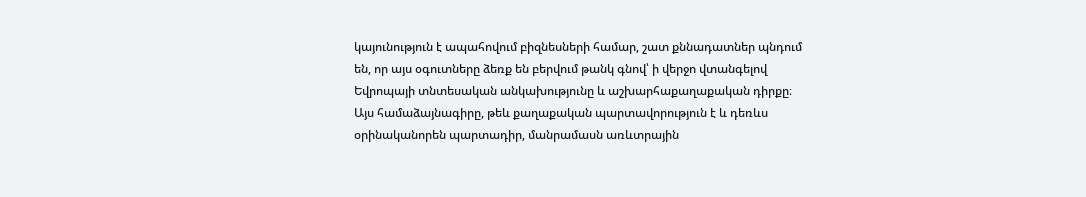կայունություն է ապահովում բիզնեսների համար, շատ քննադատներ պնդում են, որ այս օգուտները ձեռք են բերվում թանկ գնով՝ ի վերջո վտանգելով Եվրոպայի տնտեսական անկախությունը և աշխարհաքաղաքական դիրքը։
Այս համաձայնագիրը, թեև քաղաքական պարտավորություն է և դեռևս օրինականորեն պարտադիր, մանրամասն առևտրային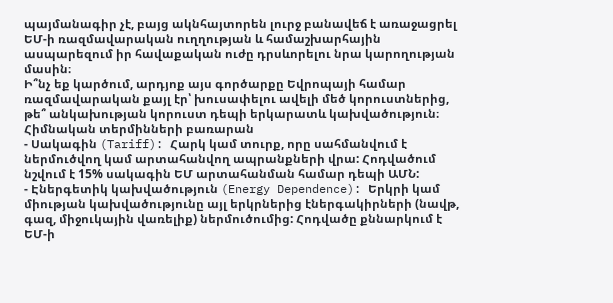պայմանագիր չէ, բայց ակնհայտորեն լուրջ բանավեճ է առաջացրել ԵՄ-ի ռազմավարական ուղղության և համաշխարհային ասպարեզում իր հավաքական ուժը դրսևորելու նրա կարողության մասին։
Ի՞նչ եք կարծում, արդյոք այս գործարքը Եվրոպայի համար ռազմավարական քայլ էր՝ խուսափելու ավելի մեծ կորուստներից, թե՞ անկախության կորուստ դեպի երկարատև կախվածություն։
Հիմնական տերմինների բառարան
- Սակագին (Tariff): Հարկ կամ տուրք, որը սահմանվում է ներմուծվող կամ արտահանվող ապրանքների վրա: Հոդվածում նշվում է 15% սակագին ԵՄ արտահանման համար դեպի ԱՄՆ:
- Էներգետիկ կախվածություն (Energy Dependence): Երկրի կամ միության կախվածությունը այլ երկրներից էներգակիրների (նավթ, գազ, միջուկային վառելիք) ներմուծումից: Հոդվածը քննարկում է ԵՄ-ի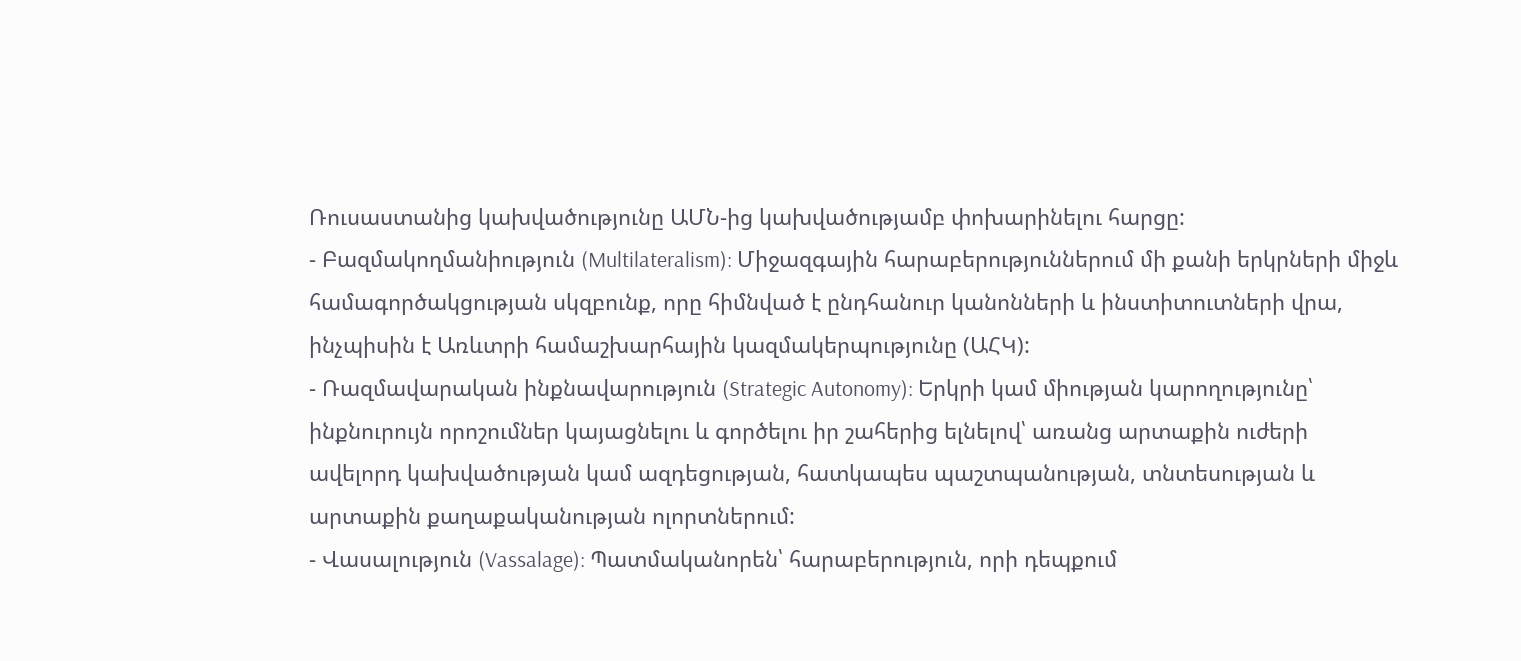Ռուսաստանից կախվածությունը ԱՄՆ-ից կախվածությամբ փոխարինելու հարցը:
- Բազմակողմանիություն (Multilateralism): Միջազգային հարաբերություններում մի քանի երկրների միջև համագործակցության սկզբունք, որը հիմնված է ընդհանուր կանոնների և ինստիտուտների վրա, ինչպիսին է Առևտրի համաշխարհային կազմակերպությունը (ԱՀԿ):
- Ռազմավարական ինքնավարություն (Strategic Autonomy): Երկրի կամ միության կարողությունը՝ ինքնուրույն որոշումներ կայացնելու և գործելու իր շահերից ելնելով՝ առանց արտաքին ուժերի ավելորդ կախվածության կամ ազդեցության, հատկապես պաշտպանության, տնտեսության և արտաքին քաղաքականության ոլորտներում:
- Վասալություն (Vassalage): Պատմականորեն՝ հարաբերություն, որի դեպքում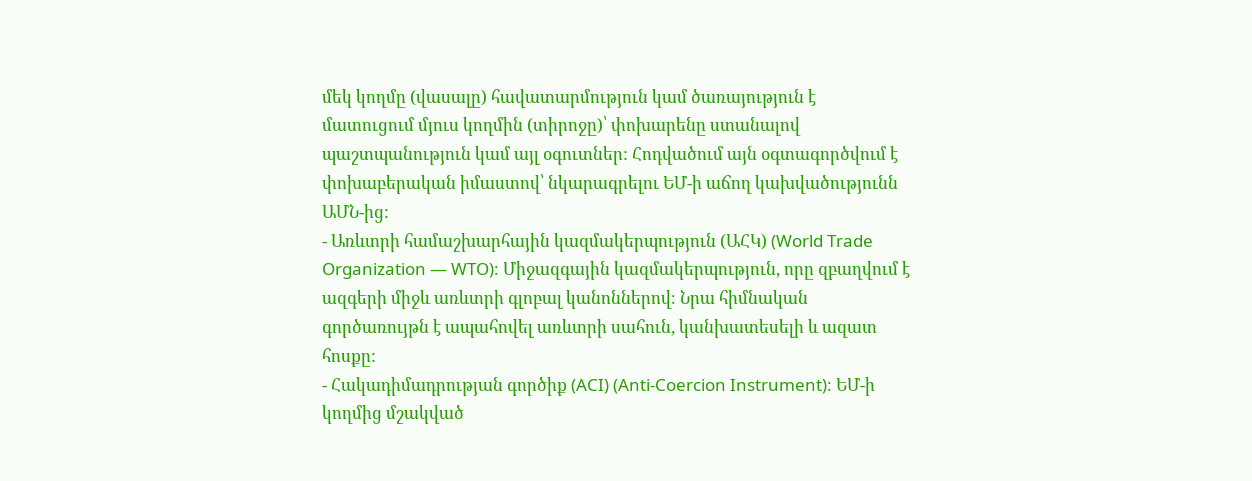մեկ կողմը (վասալը) հավատարմություն կամ ծառայություն է մատուցում մյուս կողմին (տիրոջը)՝ փոխարենը ստանալով պաշտպանություն կամ այլ օգուտներ: Հոդվածում այն օգտագործվում է փոխաբերական իմաստով՝ նկարագրելու ԵՄ-ի աճող կախվածությունն ԱՄՆ-ից:
- Առևտրի համաշխարհային կազմակերպություն (ԱՀԿ) (World Trade Organization — WTO): Միջազգային կազմակերպություն, որը զբաղվում է ազգերի միջև առևտրի գլոբալ կանոններով։ Նրա հիմնական գործառույթն է ապահովել առևտրի սահուն, կանխատեսելի և ազատ հոսքը:
- Հակադիմադրության գործիք (ACI) (Anti-Coercion Instrument): ԵՄ-ի կողմից մշակված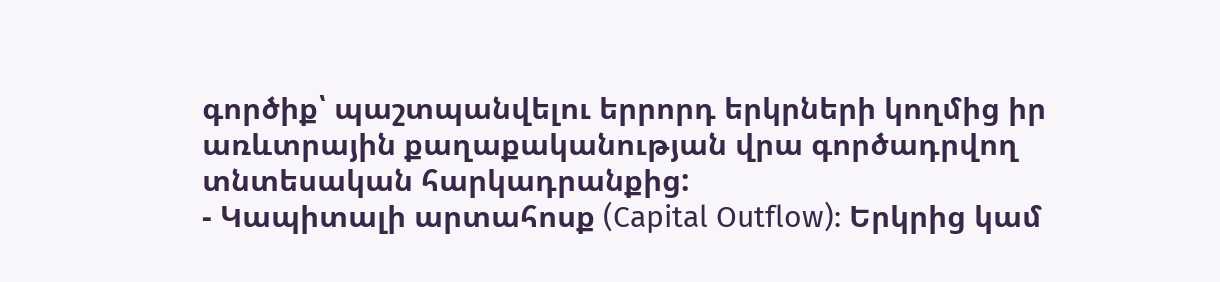գործիք՝ պաշտպանվելու երրորդ երկրների կողմից իր առևտրային քաղաքականության վրա գործադրվող տնտեսական հարկադրանքից:
- Կապիտալի արտահոսք (Capital Outflow): Երկրից կամ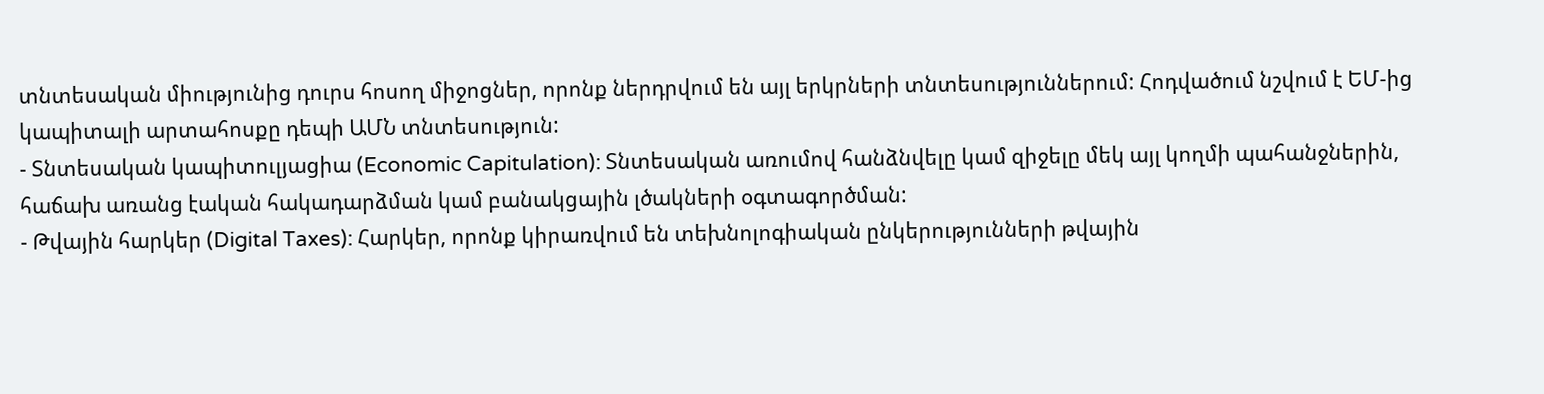տնտեսական միությունից դուրս հոսող միջոցներ, որոնք ներդրվում են այլ երկրների տնտեսություններում: Հոդվածում նշվում է ԵՄ-ից կապիտալի արտահոսքը դեպի ԱՄՆ տնտեսություն:
- Տնտեսական կապիտուլյացիա (Economic Capitulation): Տնտեսական առումով հանձնվելը կամ զիջելը մեկ այլ կողմի պահանջներին, հաճախ առանց էական հակադարձման կամ բանակցային լծակների օգտագործման:
- Թվային հարկեր (Digital Taxes): Հարկեր, որոնք կիրառվում են տեխնոլոգիական ընկերությունների թվային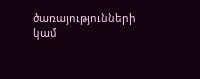ծառայությունների կամ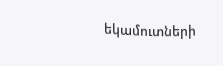եկամուտների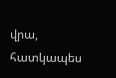վրա, հատկապես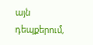այն դեպքերում,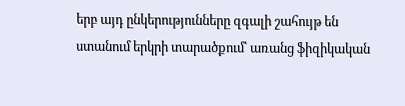երբ այդ ընկերությունները զգալի շահույթ են ստանում երկրի տարածքում՝ առանց ֆիզիկական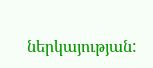ներկայության: